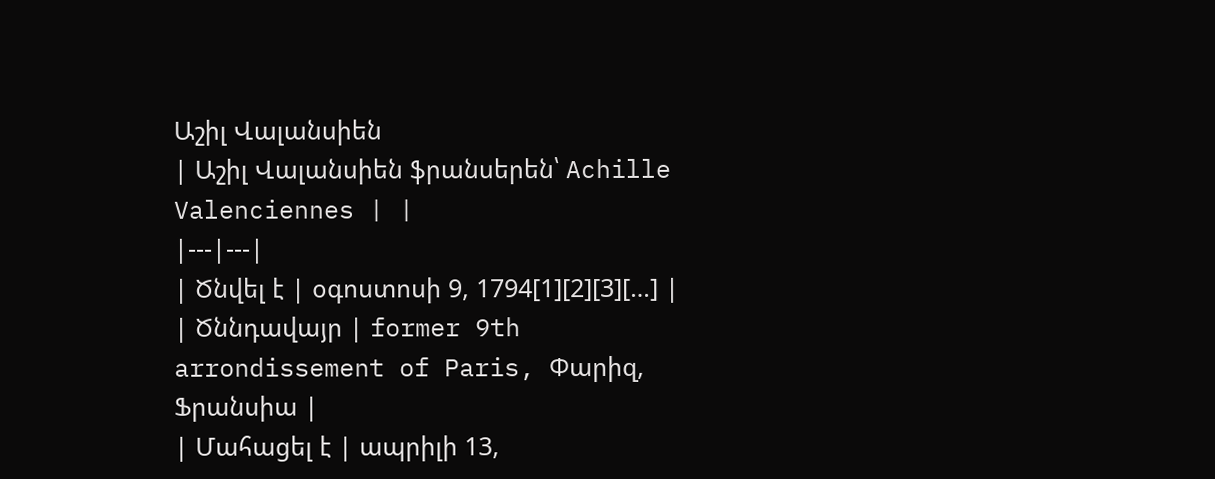Աշիլ Վալանսիեն
| Աշիլ Վալանսիեն ֆրանսերեն՝ Achille Valenciennes | |
|---|---|
| Ծնվել է | օգոստոսի 9, 1794[1][2][3][…] |
| Ծննդավայր | former 9th arrondissement of Paris, Փարիզ, Ֆրանսիա |
| Մահացել է | ապրիլի 13,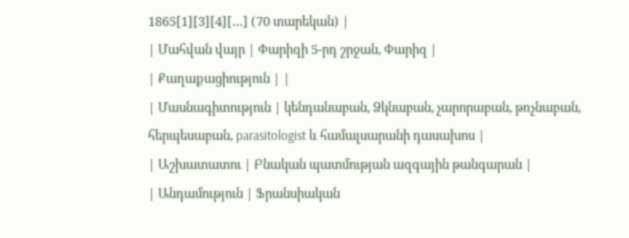1865[1][3][4][…] (70 տարեկան) |
| Մահվան վայր | Փարիզի 5-րդ շրջան, Փարիզ |
| Քաղաքացիություն | |
| Մասնագիտություն | կենդանաբան, Ձկնաբան, չարորաբան, թռչնաբան, հերպեսաբան, parasitologist և համալսարանի դասախոս |
| Աշխատատու | Բնական պատմության ազգային թանգարան |
| Անդամություն | Ֆրանսիական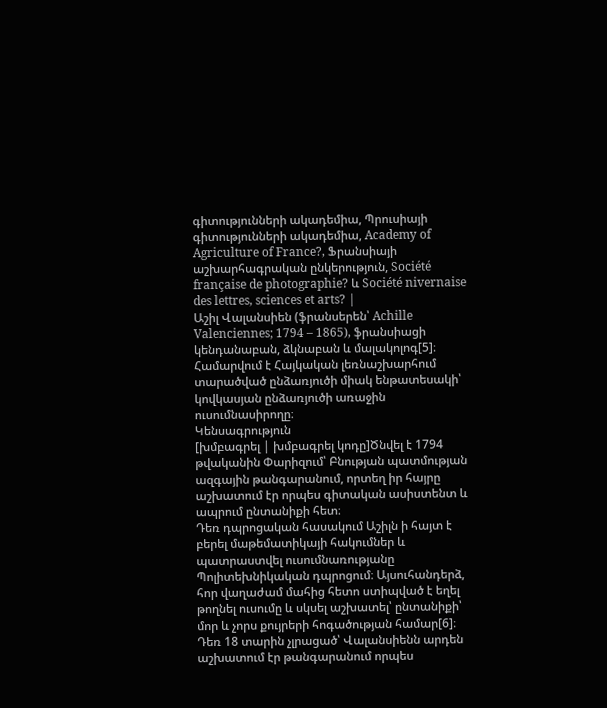գիտությունների ակադեմիա, Պրուսիայի գիտությունների ակադեմիա, Academy of Agriculture of France?, Ֆրանսիայի աշխարհագրական ընկերություն, Société française de photographie? և Société nivernaise des lettres, sciences et arts? |
Աշիլ Վալանսիեն (ֆրանսերեն՝ Achille Valenciennes; 1794 – 1865), ֆրանսիացի կենդանաբան, ձկնաբան և մալակոլոգ[5]։ Համարվում է Հայկական լեռնաշխարհում տարածված ընձառյուծի միակ ենթատեսակի՝ կովկասյան ընձառյուծի առաջին ուսումնասիրողը։
Կենսագրություն
[խմբագրել | խմբագրել կոդը]Ծնվել է 1794 թվականին Փարիզում՝ Բնության պատմության ազգային թանգարանում, որտեղ իր հայրը աշխատում էր որպես գիտական ասիստենտ և ապրում ընտանիքի հետ։
Դեռ դպրոցական հասակում Աշիլն ի հայտ է բերել մաթեմատիկայի հակումներ և պատրաստվել ուսումնառությանը Պոլիտեխնիկական դպրոցում։ Այսուհանդերձ, հոր վաղաժամ մահից հետո ստիպված է եղել թողնել ուսումը և սկսել աշխատել՝ ընտանիքի՝ մոր և չորս քույրերի հոգածության համար[6]։
Դեռ 18 տարին չլրացած՝ Վալանսիենն արդեն աշխատում էր թանգարանում որպես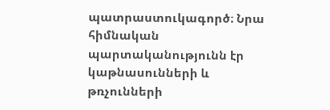պատրաստուկագործ։ Նրա հիմնական պարտականությունն էր կաթնասունների և թռչունների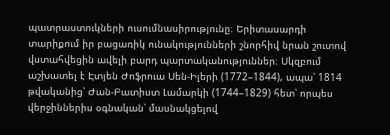պատրաստուկների ուսումնասիրությունը։ Երիտասարդի տարիքում իր բացառիկ ունակությունների շնորհիվ նրան շուտով վստահվեցին ավելի բարդ պարտականություններ։ Սկզբում աշխատել է Էտյեն Ժոֆրուա Սեն-Իլերի (1772–1844), ապա՝ 1814 թվականից՝ Ժան-Բատիստ Լամարկի (1744–1829) հետ՝ որպես վերջիններիս օգնական՝ մասնակցելով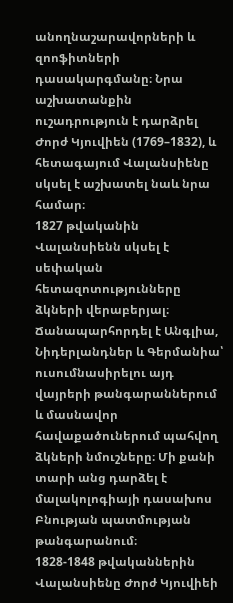անողնաշարավորների և զոոֆիտների դասակարգմանը։ Նրա աշխատանքին ուշադրություն է դարձրել Ժորժ Կյուվիեն (1769–1832), և հետագայում Վալանսիենը սկսել է աշխատել նաև նրա համար։
1827 թվականին Վալանսիենն սկսել է սեփական հետազոտությունները ձկների վերաբերյալ։ Ճանապարհորդել է Անգլիա, Նիդերլանդներ և Գերմանիա՝ ուսումնասիրելու այդ վայրերի թանգարաններում և մասնավոր հավաքածուներում պահվող ձկների նմուշները։ Մի քանի տարի անց դարձել է մալակոլոգիայի դասախոս Բնության պատմության թանգարանում։
1828-1848 թվականներին Վալանսիենը Ժորժ Կյուվիեի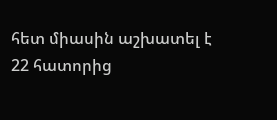հետ միասին աշխատել է 22 հատորից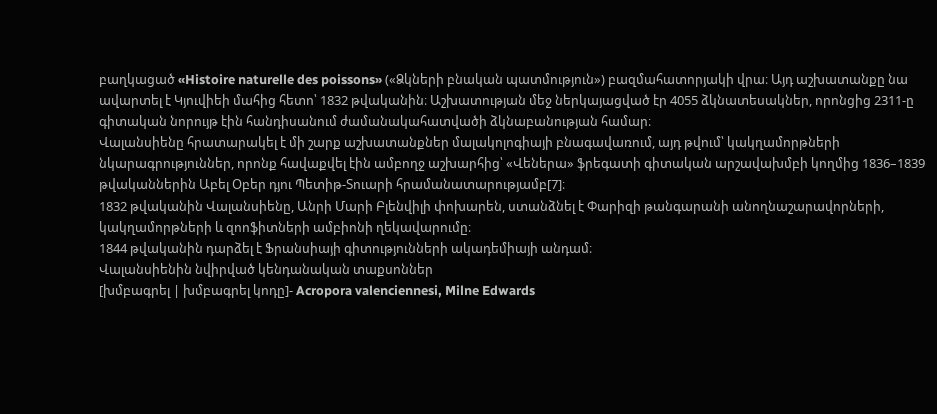բաղկացած «Histoire naturelle des poissons» («Ձկների բնական պատմություն») բազմահատորյակի վրա։ Այդ աշխատանքը նա ավարտել է Կյուվիեի մահից հետո՝ 1832 թվականին։ Աշխատության մեջ ներկայացված էր 4055 ձկնատեսակներ, որոնցից 2311-ը գիտական նորույթ էին հանդիսանում ժամանակահատվածի ձկնաբանության համար։
Վալանսիենը հրատարակել է մի շարք աշխատանքներ մալակոլոգիայի բնագավառում, այդ թվում՝ կակղամորթների նկարագրություններ, որոնք հավաքվել էին ամբողջ աշխարհից՝ «Վեներա» ֆրեգատի գիտական արշավախմբի կողմից 1836–1839 թվականներին Աբել Օբեր դյու Պետիթ-Տուարի հրամանատարությամբ[7]։
1832 թվականին Վալանսիենը, Անրի Մարի Բլենվիլի փոխարեն, ստանձնել է Փարիզի թանգարանի անողնաշարավորների, կակղամորթների և զոոֆիտների ամբիոնի ղեկավարումը։
1844 թվականին դարձել է Ֆրանսիայի գիտությունների ակադեմիայի անդամ։
Վալանսիենին նվիրված կենդանական տաքսոններ
[խմբագրել | խմբագրել կոդը]- Acropora valenciennesi, Milne Edwards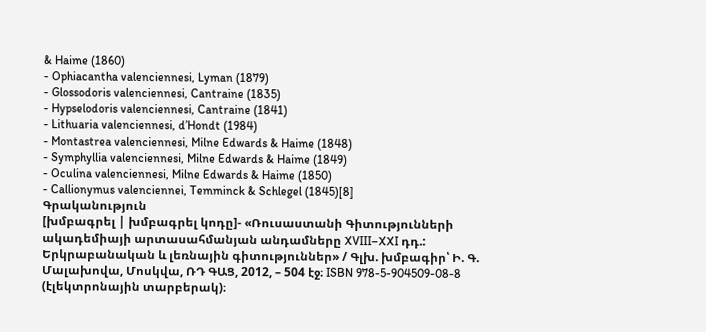& Haime (1860)
- Ophiacantha valenciennesi, Lyman (1879)
- Glossodoris valenciennesi, Cantraine (1835)
- Hypselodoris valenciennesi, Cantraine (1841)
- Lithuaria valenciennesi, d’Hondt (1984)
- Montastrea valenciennesi, Milne Edwards & Haime (1848)
- Symphyllia valenciennesi, Milne Edwards & Haime (1849)
- Oculina valenciennesi, Milne Edwards & Haime (1850)
- Callionymus valenciennei, Temminck & Schlegel (1845)[8]
Գրականություն
[խմբագրել | խմբագրել կոդը]- «Ռուսաստանի Գիտությունների ակադեմիայի արտասահմանյան անդամները XVIII–XXI դդ.: Երկրաբանական և լեռնային գիտություններ» / Գլխ. խմբագիր՝ Ի. Գ. Մալախովա, Մոսկվա, ՌԴ ԳԱՑ, 2012, – 504 էջ։ ISBN 978-5-904509-08-8 (էլեկտրոնային տարբերակ)։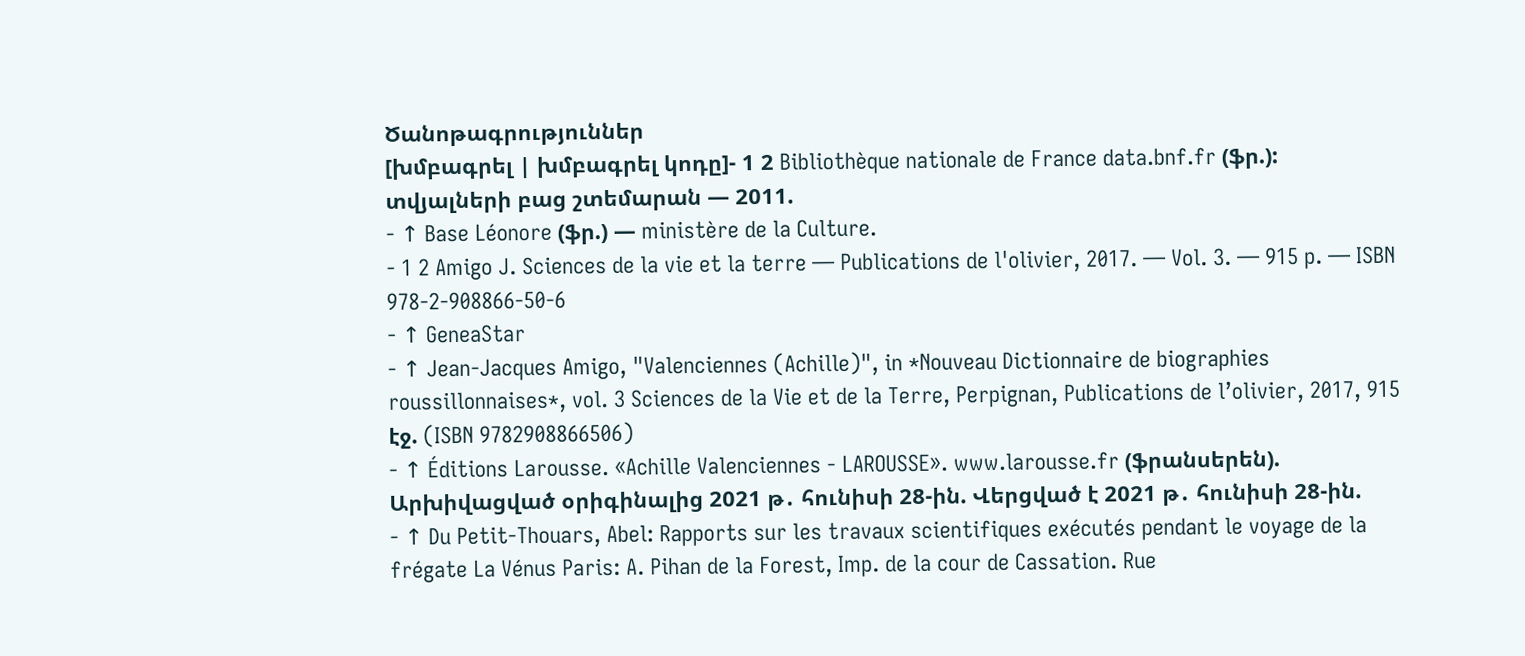Ծանոթագրություններ
[խմբագրել | խմբագրել կոդը]- 1 2 Bibliothèque nationale de France data.bnf.fr (ֆր.): տվյալների բաց շտեմարան — 2011.
- ↑ Base Léonore (ֆր.) — ministère de la Culture.
- 1 2 Amigo J. Sciences de la vie et la terre — Publications de l'olivier, 2017. — Vol. 3. — 915 p. — ISBN 978-2-908866-50-6
- ↑ GeneaStar
- ↑ Jean-Jacques Amigo, "Valenciennes (Achille)", in *Nouveau Dictionnaire de biographies roussillonnaises*, vol. 3 Sciences de la Vie et de la Terre, Perpignan, Publications de l’olivier, 2017, 915 էջ. (ISBN 9782908866506)
- ↑ Éditions Larousse. «Achille Valenciennes - LAROUSSE». www.larousse.fr (ֆրանսերեն). Արխիվացված օրիգինալից 2021 թ․ հունիսի 28-ին. Վերցված է 2021 թ․ հունիսի 28-ին.
- ↑ Du Petit-Thouars, Abel: Rapports sur les travaux scientifiques exécutés pendant le voyage de la frégate La Vénus Paris: A. Pihan de la Forest, Imp. de la cour de Cassation. Rue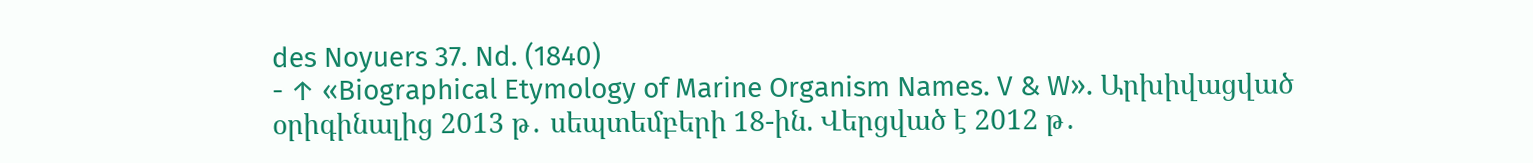des Noyuers 37. Nd. (1840)
- ↑ «Biographical Etymology of Marine Organism Names. V & W». Արխիվացված օրիգինալից 2013 թ․ սեպտեմբերի 18-ին. Վերցված է 2012 թ․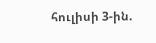հուլիսի 3-ին.